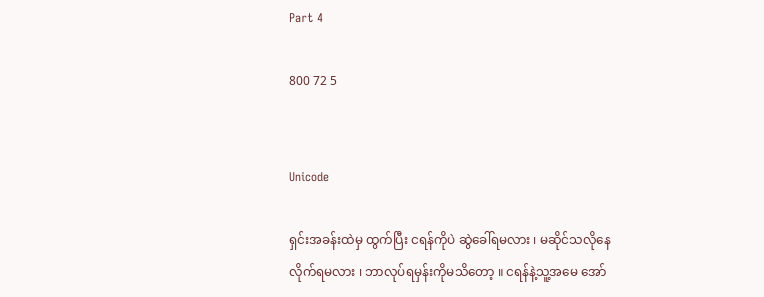Part 4

800 72 5


Unicode

ရှင်းအခန်းထဲမှ ထွက်ပြီး ငရန်ကိုပဲ ဆွဲခေါ်ရမလား ၊ မဆိုင်သလိုနေလိုက်ရမလား ၊ ဘာလုပ်ရမှန်းကိုမသိတော့ ။ ငရန်နဲ့သူ့အမေ အော်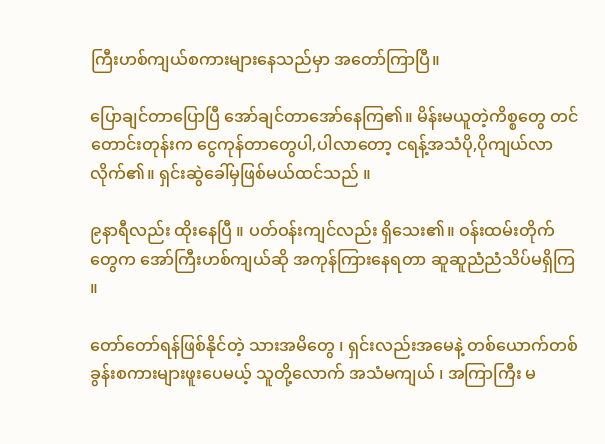ကြီးဟစ်ကျယ်စကားများနေသည်မှာ အတော်ကြာပြီ။

ပြောချင်တာပြောပြီ အော်ချင်တာအော်နေကြ၏။ မိန်းမယူတဲ့ကိစ္စတွေ တင်တောင်းတုန်းက ငွေကုန်တာတွေပါ,ပါလာတော့ ငရန့်အသံပို,ပိုကျယ်လာလိုက်၏။ ရှင်းဆွဲခေါ်မှဖြစ်မယ်ထင်သည် ။

၉နာရီလည်း ထိုးနေပြီ ။ ပတ်ဝန်းကျင်လည်း ရှိသေး၏။ ဝန်းထမ်းတိုက်တွေက အော်ကြီးဟစ်ကျယ်ဆို အကုန်ကြားနေရတာ ဆူဆူညံညံသိပ်မရှိကြ ။

တော်တော်ရန်ဖြစ်နိုင်တဲ့ သားအမိတွေ ၊ ရှင်းလည်းအမေနဲ့ တစ်ယောက်တစ်ခွန်းစကားများဖူးပေမယ့် သူတို့လောက် အသံမကျယ် ၊ အကြာကြီး မ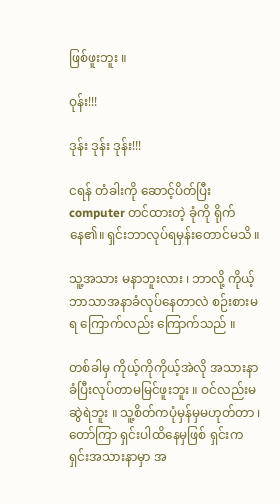ဖြစ်ဖူးဘူး ။

ဝုန်း!!!

ဒုန်း ဒုန်း ဒုန်း!!!

ငရန် တံခါးကို ဆောင့်ပိတ်ပြီး computer တင်ထားတဲ့ ခုံကို ရိုက်နေ၏။ ရှင်းဘာလုပ်ရမှန်းတောင်မသိ ။

သူ့အသား မနာဘူးလား ၊ ဘာလို့ ကိုယ့်ဘာသာအနာခံလုပ်နေတာလဲ စဉ်းစားမရ ကြောက်လည်း ကြောက်သည် ။

တစ်ခါမှ ကိုယ့်ကိုကိုယ့်အဲလို အသားနာခံပြီးလုပ်တာမမြင်ဖူးဘူး ။ ဝင်လည်းမဆွဲရဲဘူး ။ သူ့စိတ်ကပုံမှန်မှမဟုတ်တာ ၊ တော်ကြာ ရှင်းပါထိနေမှဖြစ် ရှင်းက ရှင်းအသားနာမှာ အ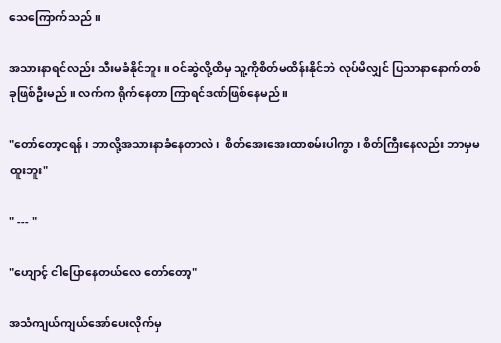သေကြောက်သည် ။

အသားနာရင်လည်း သီးမခံနိုင်ဘူး ။ ဝင်ဆွဲလို့ထိမှ သူ့ကိုစိတ်မထိန်းနိုင်ဘဲ လုပ်မိလျှင် ပြသာနာနောက်တစ်ခုဖြစ်ဦးမည် ။ လက်က ရိုက်နေတာ ကြာရင်ဒဏ်ဖြစ်နေမည် ။

"တော်တော့ငရန် ၊ ဘာလို့အသားနာခံနေတာလဲ၊  စိတ်အေးအေးထာစမ်းပါကွာ ၊ စိတ်ကြီးနေလည်း ဘာမှမထူးဘူး"

" --- "

"ဟျောင့် ငါပြောနေတယ်လေ တော်တော့"

အသံကျယ်ကျယ်အော်ပေးလိုက်မှ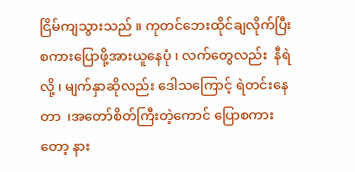ငြိမ်ကျသွားသည် ။ ကုတင်ဘေးထိုင်ချလိုက်ပြီး စကားပြောဖို့အားယူနေပုံ ၊ လက်တွေလည်း  နီရဲလို့ ၊ မျက်နှာဆိုလည်း ဒေါသကြောင့် ရဲတင်းနေတာ  ၊အတော်စိတ်ကြီးတဲ့ကောင် ပြောစကားတော့ နား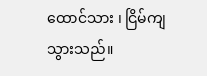ထောင်သား ၊ ငြိမ်ကျသွားသည်။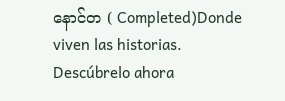နောင်တ ( Completed)Donde viven las historias. Descúbrelo ahora